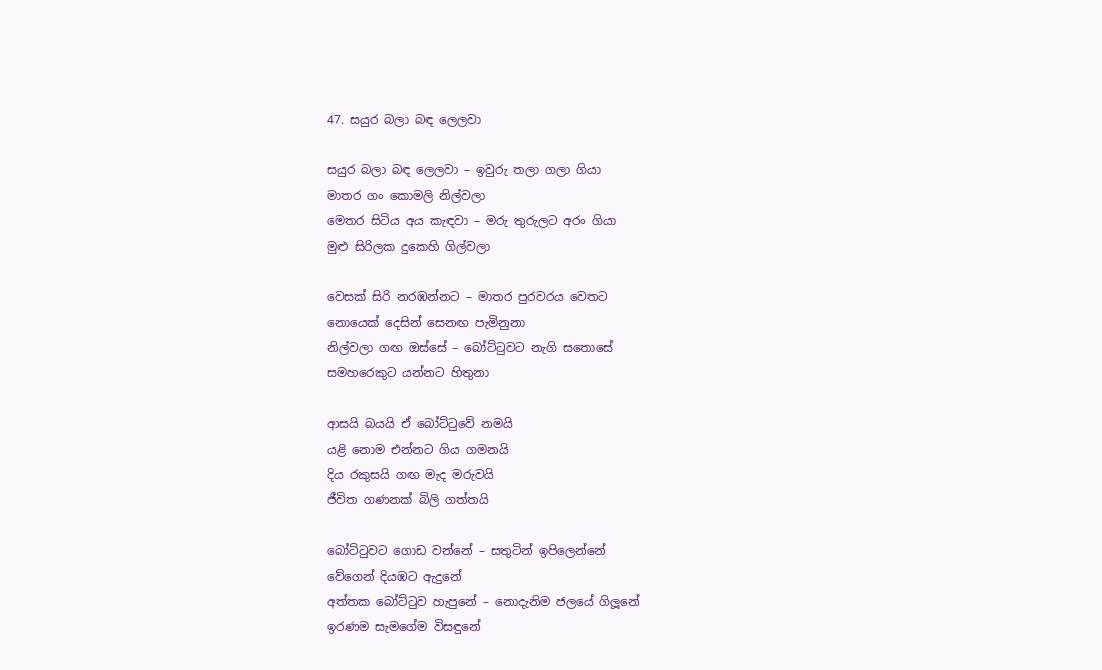47. සයුර බලා බඳ ලෙලවා

සයුර බලා බඳ ලෙලවා – ඉවුරු තලා ගලා ගියා
මාතර ගං කොමලි නිල්වලා
මෙතර සිටිය අය කැඳවා – මරු තුරුලට අරං ගියා
මුළු සිරිලක දුකෙහි ගිල්වලා

වෙසක් සිරි නරඹන්නට – මාතර පුරවරය වෙතට
නොයෙක් දෙසින් සෙනඟ පැමිනුනා
නිල්වලා ගඟ ඔස්සේ – බෝට්ටුවට නැගි සතොසේ
සමහරෙකුට යන්නට හිතුනා

ආසයි බයයි ඒ බෝට්ටුවේ නමයි
යළි නොම එන්නට ගිය ගමනයි
දිය රකුසයි ගඟ මැද මරුවයි
ජීවිත ගණනක් බිලි ගත්තයි

බෝට්ටුවට ගොඩ වන්නේ – සතුටින් ඉපිලෙන්නේ
වේගෙන් දියඹට ඇදුනේ
අත්තක බෝට්ටුව හැපුනේ – නොදැනිම ජලයේ ගිලූනේ
ඉරණම සැමගේම විසඳුනේ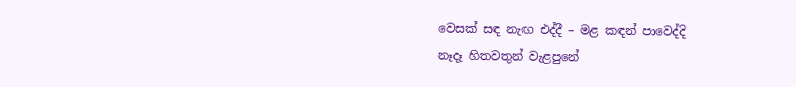වෙසක් සඳ නැඟ එද්දී – මළ කඳන් පාවෙද්දි
නෑදෑ හිතවතුන් වැළපුනේ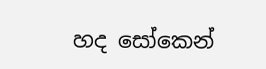හද සෝකෙන්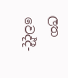ලත වෙද්දී-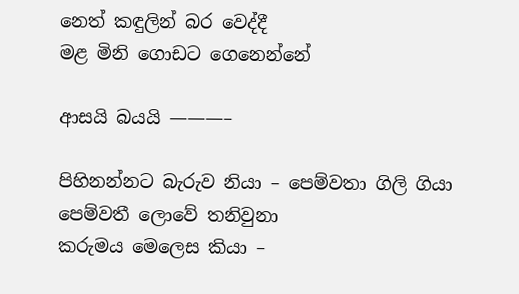නෙත් කඳුලින් බර වෙද්දී
මළ මිනි ගොඩට ගෙනෙන්නේ

ආසයි බයයි ———–

පිහිනන්නට බැරුව නියා – පෙම්වතා ගිලි ගියා
පෙම්වතී ලොවේ තනිවුනා
කරුමය මෙලෙස කියා –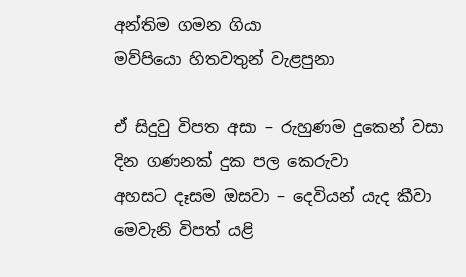අන්තිම ගමන ගියා
මව්පියො හිතවතුන් වැළපුනා

ඒ සිදුවු විපත අසා – රුහුණම දුකෙන් වසා
දින ගණනක් දුක පල කෙරුවා
අහසට දෑසම ඔසවා – දෙවියන් යැද කීවා
මෙවැනි විපත් යළි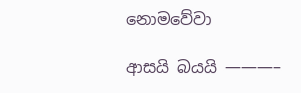නොමවේවා

ආසයි බයයි ———–